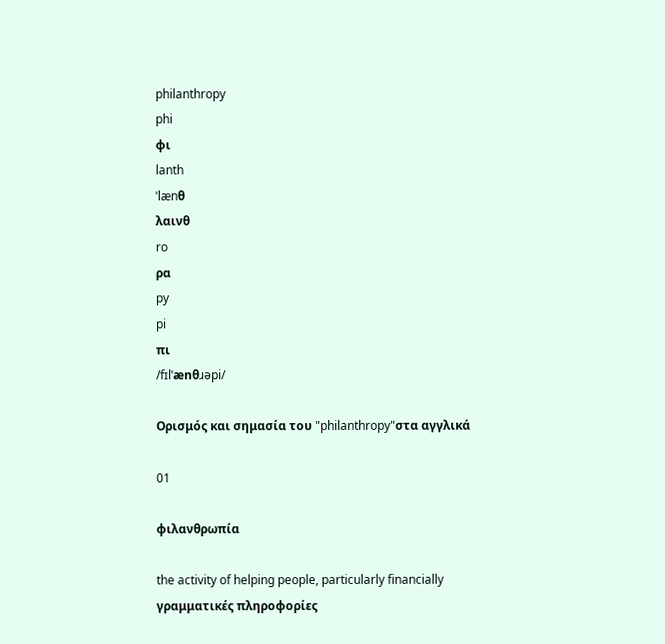philanthropy
phi
φι
lanth
ˈlænθ
λαινθ
ro
ρα
py
pi
πι
/fɪlˈænθɹəpi/

Ορισμός και σημασία του "philanthropy"στα αγγλικά

01

φιλανθρωπία

the activity of helping people, particularly financially
γραμματικές πληροφορίες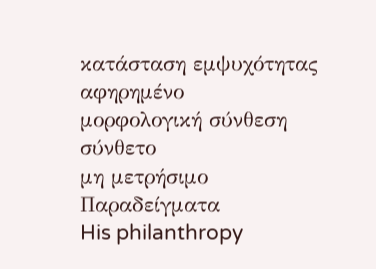κατάσταση εμψυχότητας
αφηρημένο
μορφολογική σύνθεση
σύνθετο
μη μετρήσιμο
Παραδείγματα
His philanthropy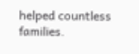helped countless families.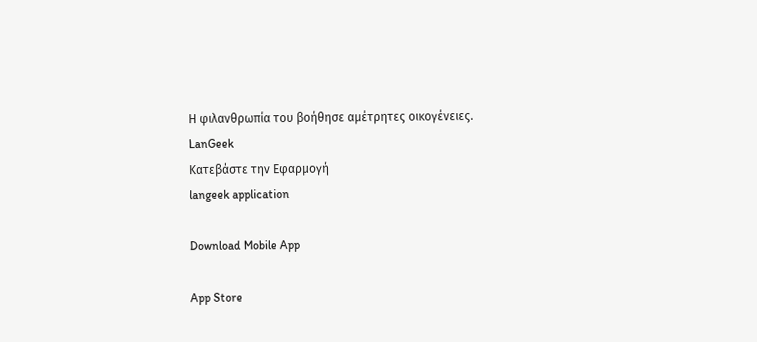Η φιλανθρωπία του βοήθησε αμέτρητες οικογένειες.
LanGeek
Κατεβάστε την Εφαρμογή
langeek application

Download Mobile App

App Store